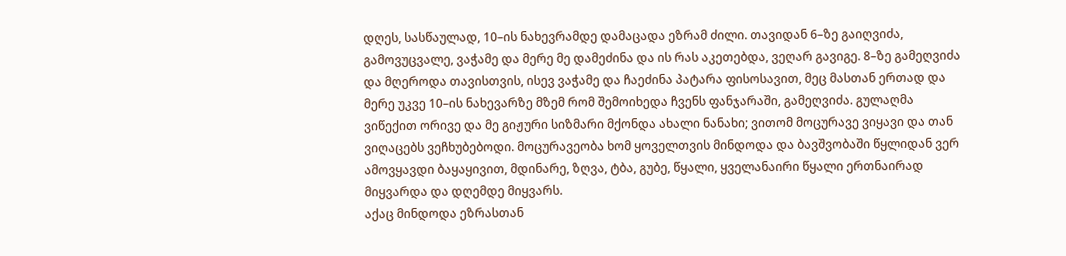დღეს, სასწაულად, 10–ის ნახევრამდე დამაცადა ეზრამ ძილი. თავიდან 6–ზე გაიღვიძა, გამოვუცვალე, ვაჭამე და მერე მე დამეძინა და ის რას აკეთებდა, ვეღარ გავიგე. 8–ზე გამეღვიძა და მღეროდა თავისთვის, ისევ ვაჭამე და ჩაეძინა პატარა ფისოსავით, მეც მასთან ერთად და მერე უკვე 10–ის ნახევარზე მზემ რომ შემოიხედა ჩვენს ფანჯარაში, გამეღვიძა. გულაღმა ვიწექით ორივე და მე გიჟური სიზმარი მქონდა ახალი ნანახი; ვითომ მოცურავე ვიყავი და თან ვიღაცებს ვეჩხუბებოდი. მოცურავეობა ხომ ყოველთვის მინდოდა და ბავშვობაში წყლიდან ვერ ამოვყავდი ბაყაყივით, მდინარე, ზღვა, ტბა, გუბე, წყალი, ყველანაირი წყალი ერთნაირად მიყვარდა და დღემდე მიყვარს.
აქაც მინდოდა ეზრასთან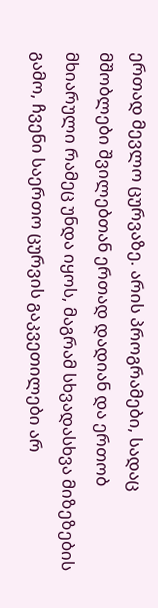ერთად მევლო ცურვაზე. არის პროგრამები, სადაც მშობლები შვილებთან ერთად დადიან და ერთობ მხიარული რამეც უნდა იყოს, მაგრამ სხვადასხვა მიზეზების გამო, ჩვენი საერთო ცურვის გაკვეთილები არ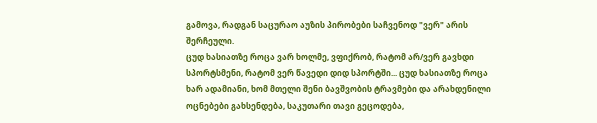გამოვა, რადგან საცურაო აუზის პირობები საჩვენოდ "ვერ" არის შერჩეული.
ცუდ ხასიათზე როცა ვარ ხოლმე, ვფიქრობ, რატომ არ/ვერ გავხდი სპორტსმენი, რატომ ვერ წავედი დიდ სპორტში... ცუდ ხასიათზე როცა ხარ ადამიანი, ხომ მთელი შენი ბავშვობის ტრავმები და არახდენილი ოცნებები გახსენდება, საკუთარი თავი გეცოდება,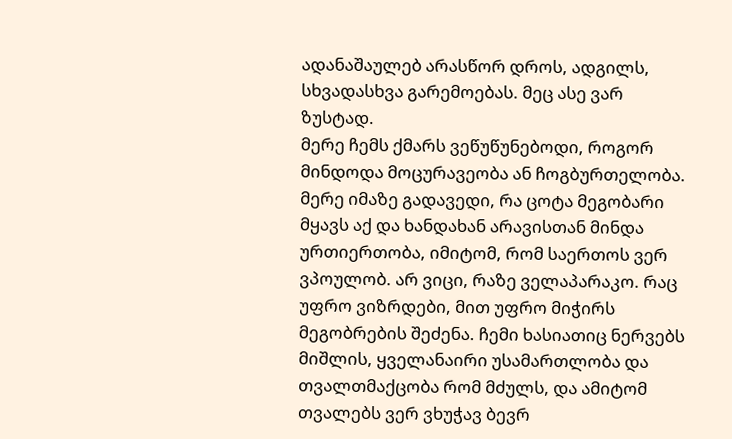ადანაშაულებ არასწორ დროს, ადგილს, სხვადასხვა გარემოებას. მეც ასე ვარ ზუსტად.
მერე ჩემს ქმარს ვეწუწუნებოდი, როგორ მინდოდა მოცურავეობა ან ჩოგბურთელობა. მერე იმაზე გადავედი, რა ცოტა მეგობარი მყავს აქ და ხანდახან არავისთან მინდა ურთიერთობა, იმიტომ, რომ საერთოს ვერ ვპოულობ. არ ვიცი, რაზე ველაპარაკო. რაც უფრო ვიზრდები, მით უფრო მიჭირს მეგობრების შეძენა. ჩემი ხასიათიც ნერვებს მიშლის, ყველანაირი უსამართლობა და თვალთმაქცობა რომ მძულს, და ამიტომ თვალებს ვერ ვხუჭავ ბევრ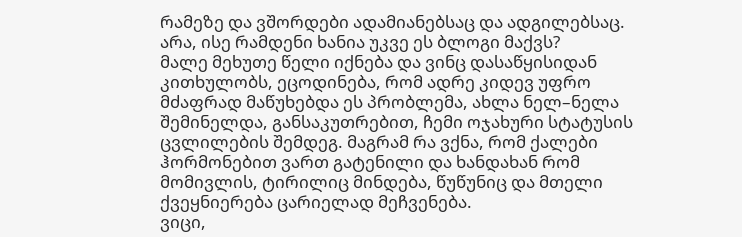რამეზე და ვშორდები ადამიანებსაც და ადგილებსაც.
არა, ისე რამდენი ხანია უკვე ეს ბლოგი მაქვს?
მალე მეხუთე წელი იქნება და ვინც დასაწყისიდან კითხულობს, ეცოდინება, რომ ადრე კიდევ უფრო მძაფრად მაწუხებდა ეს პრობლემა, ახლა ნელ–ნელა შემინელდა, განსაკუთრებით, ჩემი ოჯახური სტატუსის ცვლილების შემდეგ. მაგრამ რა ვქნა, რომ ქალები ჰორმონებით ვართ გატენილი და ხანდახან რომ მომივლის, ტირილიც მინდება, წუწუნიც და მთელი ქვეყნიერება ცარიელად მეჩვენება.
ვიცი,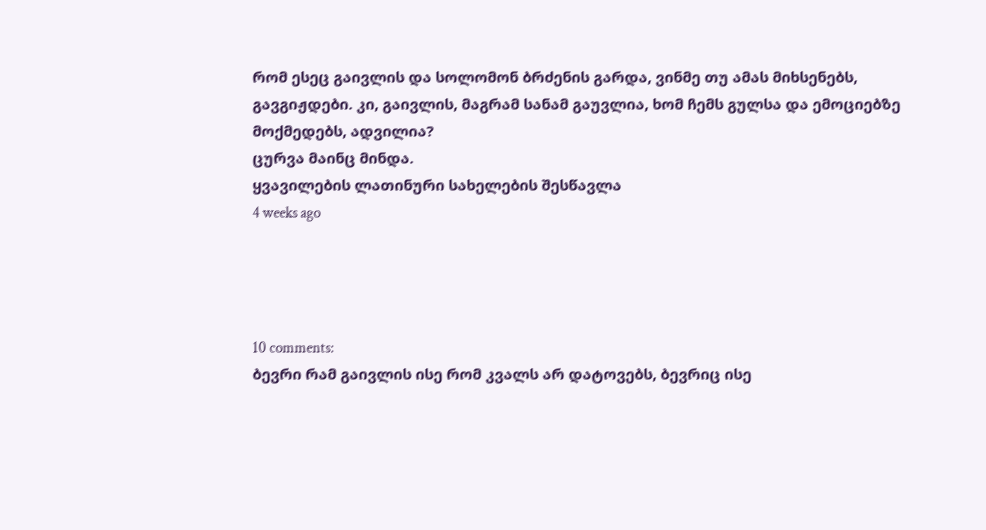რომ ესეც გაივლის და სოლომონ ბრძენის გარდა, ვინმე თუ ამას მიხსენებს, გავგიჟდები. კი, გაივლის, მაგრამ სანამ გაუვლია, ხომ ჩემს გულსა და ემოციებზე მოქმედებს, ადვილია?
ცურვა მაინც მინდა.
ყვავილების ლათინური სახელების შესწავლა
4 weeks ago




10 comments:
ბევრი რამ გაივლის ისე რომ კვალს არ დატოვებს, ბევრიც ისე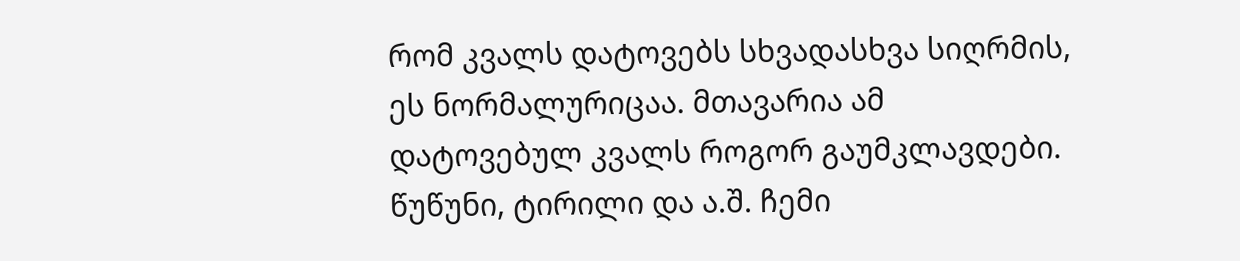რომ კვალს დატოვებს სხვადასხვა სიღრმის, ეს ნორმალურიცაა. მთავარია ამ დატოვებულ კვალს როგორ გაუმკლავდები. წუწუნი, ტირილი და ა.შ. ჩემი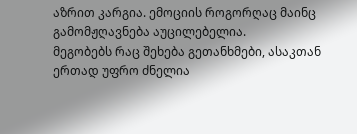აზრით კარგია. ემოციის როგორღაც მაინც გამომჟღავნება აუცილებელია.
მეგობებს რაც შეხება გეთანხმები, ასაკთან ერთად უფრო ძნელია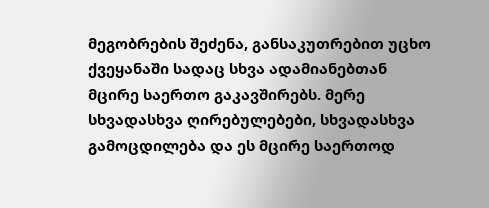მეგობრების შეძენა, განსაკუთრებით უცხო ქვეყანაში სადაც სხვა ადამიანებთან მცირე საერთო გაკავშირებს. მერე სხვადასხვა ღირებულებები, სხვადასხვა გამოცდილება და ეს მცირე საერთოდ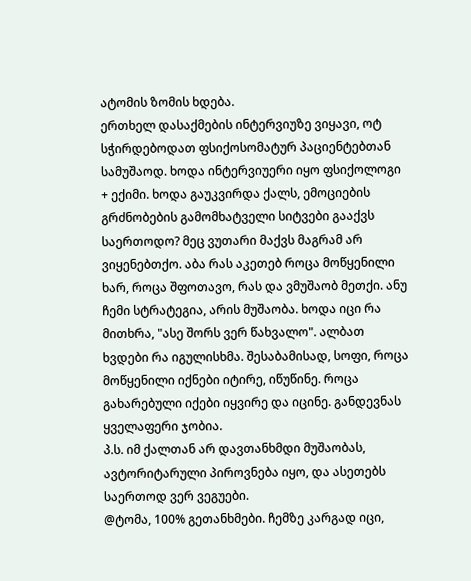ატომის ზომის ხდება.
ერთხელ დასაქმების ინტერვიუზე ვიყავი, ოტ სჭირდებოდათ ფსიქოსომატურ პაციენტებთან სამუშაოდ. ხოდა ინტერვიუერი იყო ფსიქოლოგი + ექიმი. ხოდა გაუკვირდა ქალს, ემოციების გრძნობების გამომხატველი სიტვები გააქვს საერთოდო? მეც ვუთარი მაქვს მაგრამ არ ვიყენებთქო. აბა რას აკეთებ როცა მოწყენილი ხარ, როცა შფოთავო, რას და ვმუშაობ მეთქი. ანუ ჩემი სტრატეგია, არის მუშაობა. ხოდა იცი რა მითხრა, "ასე შორს ვერ წახვალო". ალბათ ხვდები რა იგულისხმა. შესაბამისად, სოფი, როცა მოწყენილი იქნები იტირე, იწუწინე. როცა გახარებული იქები იყვირე და იცინე. განდევნას ყველაფერი ჯობია.
პ.ს. იმ ქალთან არ დავთანხმდი მუშაობას, ავტორიტარული პიროვნება იყო, და ასეთებს საერთოდ ვერ ვეგუები.
@ტომა, 100% გეთანხმები. ჩემზე კარგად იცი,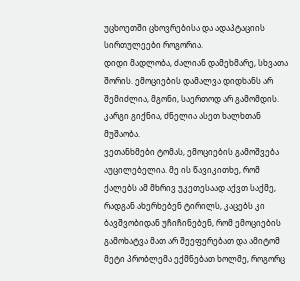უცხოეთში ცხოვრებისა და ადაპტაციის სირთულეები როგორია.
დიდი მადლობა, ძალიან დამეხმარე, სხვათა შორის. ემოციების დამალვა დიდხანს არ შემიძლია, მგონი, საერთოდ არ გამომდის.
კარგი გიქნია, ძნელია ასეთ ხალხთან მუშაობა.
ვეთანხმები ტომას, ემოციების გამოშვება აუცილებელია. მე ის წავიკითხე, რომ ქალებს ამ მხრივ უკეთესაად აქვთ საქმე, რადგან ახერხებენ ტირილს, კაცებს კი ბავშვობიდან უჩიჩინებენ, რომ ემოციების გამოხატვა მათ არ შეეფერებათ და ამიტომ მეტი პრობლემა ექმნებათ ხოლმე, როგორც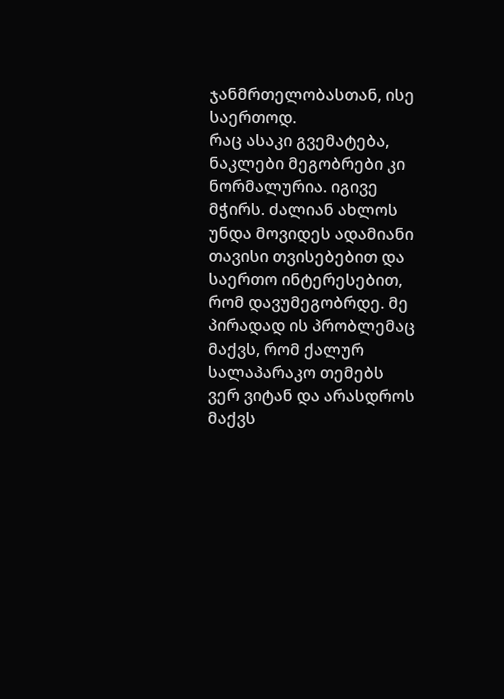ჯანმრთელობასთან, ისე საერთოდ.
რაც ასაკი გვემატება, ნაკლები მეგობრები კი ნორმალურია. იგივე მჭირს. ძალიან ახლოს უნდა მოვიდეს ადამიანი თავისი თვისებებით და საერთო ინტერესებით, რომ დავუმეგობრდე. მე პირადად ის პრობლემაც მაქვს, რომ ქალურ სალაპარაკო თემებს ვერ ვიტან და არასდროს მაქვს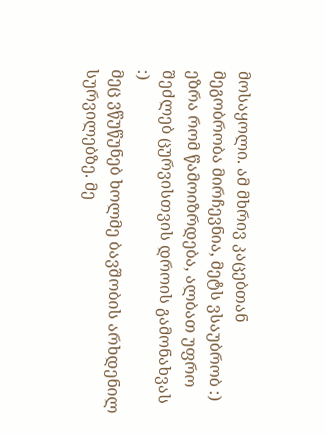მოსაყოლი. ამ მხრივ კაცებთან მეგობრობა მირჩევნია, მეტს ვსაუბრობ :)
ეზრა რომ წამოიზრდება, ალბათ უფრო შეძლებ ცურვისთვის დროის გამონახვას :)
მეც ვწუწუნებ ხოლმე ბავშობის არხდენილ სურვილებზე. მე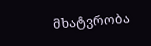მხატვრობა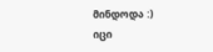მინდოდა :)
იცი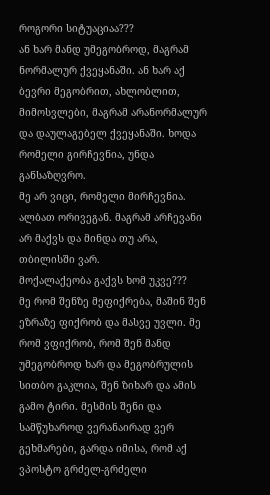როგორი სიტუაციაა???
ან ხარ მანდ უმეგობროდ, მაგრამ ნორმალურ ქვეყანაში. ან ხარ აქ ბევრი მეგობრით, ახლობლით, მიმოსვლები, მაგრამ არანორმალურ და დაულაგებელ ქვეყანაში. ხოდა რომელი გირჩევნია, უნდა განსაზღვრო.
მე არ ვიცი, რომელი მირჩევნია. ალბათ ორივეგან. მაგრამ არჩევანი არ მაქვს და მინდა თუ არა, თბილისში ვარ.
მოქალაქეობა გაქვს ხომ უკვე???
მე რომ შენზე მეფიქრება, მაშინ შენ ეზრაზე ფიქრობ და მასვე უვლი. მე რომ ვფიქრობ, რომ შენ მანდ უმეგობროდ ხარ და მეგობრულის სითბო გაკლია, შენ ზიხარ და ამის გამო ტირი. მესმის შენი და სამწუხაროდ ვერანაირად ვერ გეხმარები, გარდა იმისა, რომ აქ ვპოსტო გრძელ-გრძელი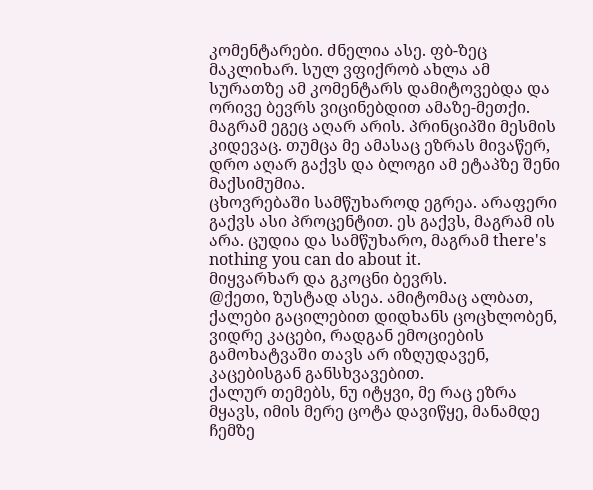კომენტარები. ძნელია ასე. ფბ-ზეც მაკლიხარ. სულ ვფიქრობ ახლა ამ სურათზე ამ კომენტარს დამიტოვებდა და ორივე ბევრს ვიცინებდით ამაზე-მეთქი. მაგრამ ეგეც აღარ არის. პრინციპში მესმის კიდევაც. თუმცა მე ამასაც ეზრას მივაწერ, დრო აღარ გაქვს და ბლოგი ამ ეტაპზე შენი მაქსიმუმია.
ცხოვრებაში სამწუხაროდ ეგრეა. არაფერი გაქვს ასი პროცენტით. ეს გაქვს, მაგრამ ის არა. ცუდია და სამწუხარო, მაგრამ there's nothing you can do about it.
მიყვარხარ და გკოცნი ბევრს.
@ქეთი, ზუსტად ასეა. ამიტომაც ალბათ, ქალები გაცილებით დიდხანს ცოცხლობენ, ვიდრე კაცები, რადგან ემოციების გამოხატვაში თავს არ იზღუდავენ, კაცებისგან განსხვავებით.
ქალურ თემებს, ნუ იტყვი, მე რაც ეზრა მყავს, იმის მერე ცოტა დავიწყე, მანამდე ჩემზე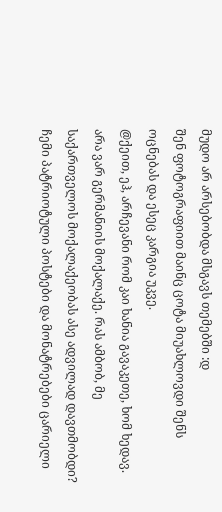მუდო არ არსებობდა მსგავს თემებში :დ
შენ ფოტოგრაფიით მაინც ცოტა მიუახლოვდი შენს ოცნებას და ესეც კარგია უკვე.
@ქეით, ეჰ, არჩევანი რომ კაი ხანია გავაკეთე, ხომ ხედავ. არა ვარ გერმანიის მოქალაქე. რას ამბობ, მე საქართველოს მოქალაქეობას ასე ადვილად დავთმობდი? ჩემი პატრიოტული პოსტები და მონატრებები ცარიელი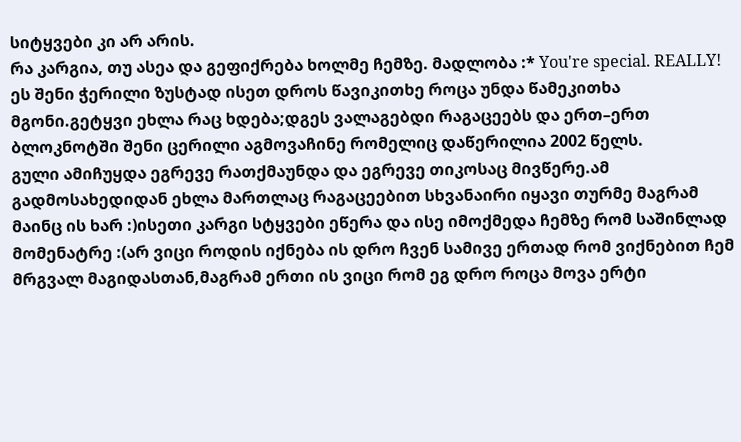სიტყვები კი არ არის.
რა კარგია, თუ ასეა და გეფიქრება ხოლმე ჩემზე. მადლობა :* You're special. REALLY!
ეს შენი ჭერილი ზუსტად ისეთ დროს წავიკითხე როცა უნდა წამეკითხა მგონი.გეტყვი ეხლა რაც ხდება;დგეს ვალაგებდი რაგაცეებს და ერთ–ერთ ბლოკნოტში შენი ცერილი აგმოვაჩინე რომელიც დაწერილია 2002 წელს.
გული ამიჩუყდა ეგრევე რათქმაუნდა და ეგრევე თიკოსაც მივწერე.ამ გადმოსახედიდან ეხლა მართლაც რაგაცეებით სხვანაირი იყავი თურმე მაგრამ მაინც ის ხარ :)ისეთი კარგი სტყვები ეწერა და ისე იმოქმედა ჩემზე რომ საშინლად მომენატრე :(არ ვიცი როდის იქნება ის დრო ჩვენ სამივე ერთად რომ ვიქნებით ჩემ მრგვალ მაგიდასთან,მაგრამ ერთი ის ვიცი რომ ეგ დრო როცა მოვა ერტი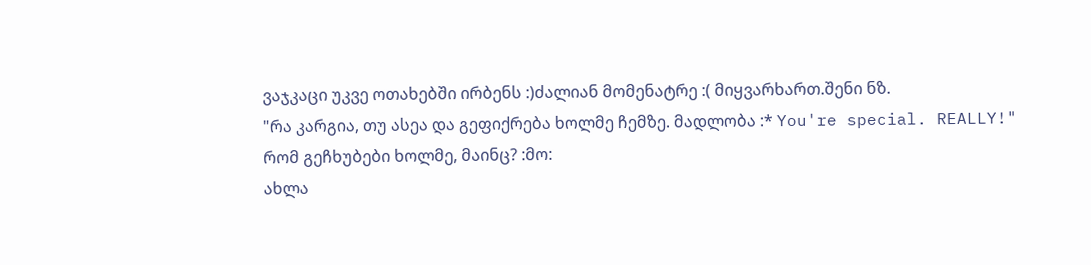ვაჯკაცი უკვე ოთახებში ირბენს :)ძალიან მომენატრე :( მიყვარხართ.შენი ნზ.
"რა კარგია, თუ ასეა და გეფიქრება ხოლმე ჩემზე. მადლობა :* You're special. REALLY!"
რომ გეჩხუბები ხოლმე, მაინც? :მო:
ახლა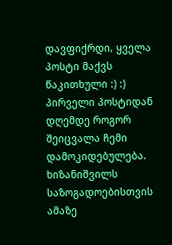დავფიქრდი, ყველა პოსტი მაქვს წაკითხული :) :) პირველი პოსტიდან დღემდე როგორ შეიცვალა ჩემი დამოკიდებულება. ხიზანიშვილს საზოგადოებისთვის ამაზე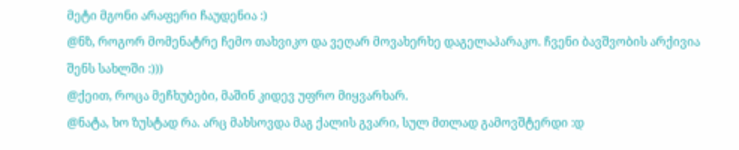მეტი მგონი არაფერი ჩაუდენია :)
@ნზ, როგორ მომენატრე ჩემო თახვიკო და ვეღარ მოვახერხე დაგელაპარაკო. ჩვენი ბავშვობის არქივია შენს სახლში :)))
@ქეით, როცა მეჩხუბები, მაშინ კიდევ უფრო მიყვარხარ.
@ნატა, ხო ზუსტად რა. არც მახსოვდა მაგ ქალის გვარი, სულ მთლად გამოვშტერდი :დ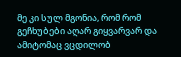მე კი სულ მგონია, რომ რომ გეჩხუბები აღარ გიყვარვარ და ამიტომაც ვცდილობ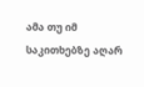ამა თუ იმ საკითხებზე აღარ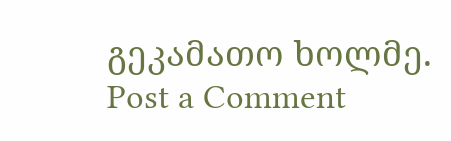გეკამათო ხოლმე.
Post a Comment